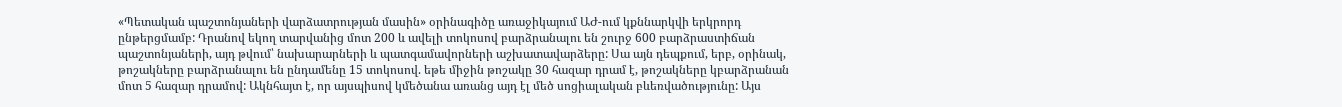«Պետական պաշտոնյաների վարձատրության մասին» օրինագիծը առաջիկայում ԱԺ-ում կքննարկվի երկրորդ ընթերցմամբ: Դրանով եկող տարվանից մոտ 200 և ավելի տոկոսով բարձրանալու են շուրջ 600 բարձրաստիճան պաշտոնյաների, այդ թվում՝ նախարարների և պատգամավորների աշխատավարձերը: Սա այն դեպքում, երբ, օրինակ, թոշակները բարձրանալու են ընդամենը 15 տոկոսով. եթե միջին թոշակը 30 հազար դրամ է, թոշակները կբարձրանան մոտ 5 հազար դրամով: Ակնհայտ է, որ այսպիսով կմեծանա առանց այդ էլ մեծ սոցիալական բևեռվածությունը: Այս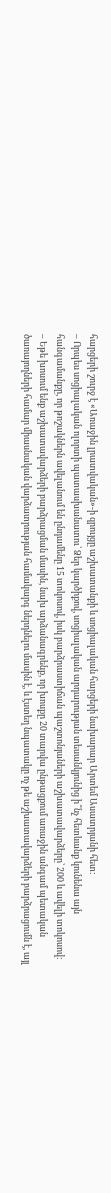հարցերի շուրջ է «Առաջին լրատվական»-ի զրույցը աշխատանքի և սոցիալական հարցերի նախարար Արտեմ Ասատրյանի հետ:
– Որպես սոցիալական ոլորտի պատասխանատու՝ Ձեր կարծիքով, սոցիալական արդարության տեսանկյունից ի՞նչ հետևանք կունենա այն հանգամանքը, որ թոշակներն ավելանում են ընդամենը 15 տոկոսով, իսկ բարձրաստիճան պաշտոնյաների աշխատավարձերը՝ 200 և ավելի տոկոսով:
– Եթե խոսում ենք աշխատավարձերի բարձրացման մասին, նախ արձանագրենք, որ խոսքը 20 տարվա ընթացքում առաջին անգամ պետական ծառայողների համար միասնական վարձատրության համակարգ ներդնելու մասին է, և էստեղ նպատակը ոչ թե աշխատավարձերի բարձրացումն է, այլ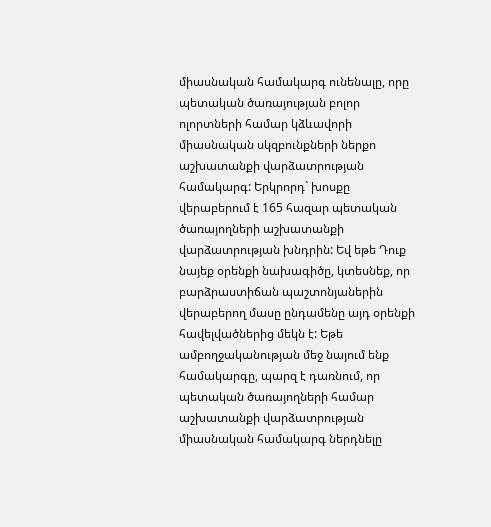միասնական համակարգ ունենալը, որը պետական ծառայության բոլոր ոլորտների համար կձևավորի միասնական սկզբունքների ներքո աշխատանքի վարձատրության համակարգ: Երկրորդ` խոսքը վերաբերում է 165 հազար պետական ծառայողների աշխատանքի վարձատրության խնդրին: Եվ եթե Դուք նայեք օրենքի նախագիծը, կտեսնեք, որ բարձրաստիճան պաշտոնյաներին վերաբերող մասը ընդամենը այդ օրենքի հավելվածներից մեկն է: Եթե ամբողջականության մեջ նայում ենք համակարգը, պարզ է դառնում, որ պետական ծառայողների համար աշխատանքի վարձատրության միասնական համակարգ ներդնելը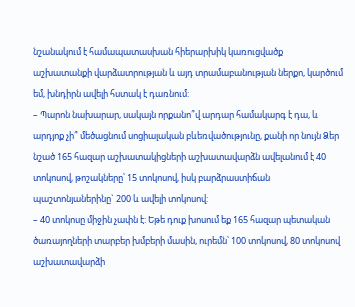նշանակում է համապատասխան հիերարխիկ կառուցվածք աշխատանքի վարձատրության և այդ տրամաբանության ներքո, կարծում եմ, խնդիրն ավելի հստակ է դառնում:
– Պարոն նախարար, սակայն որքանո՞վ արդար համակարգ է դա, և արդյոք չի՞ մեծացնում սոցիալական բևեռվածությունը, քանի որ նույն Ձեր նշած 165 հազար աշխատակիցների աշխատավարձն ավելանում է 40 տոկոսով, թոշակները՝ 15 տոկոսով, իսկ բարձրաստիճան պաշտոնյաներինը` 200 և ավելի տոկոսով:
– 40 տոկոսը միջին չափն է: Եթե դուք խոսում եք 165 հազար պետական ծառայողների տարբեր խմբերի մասին, ուրեմն՝ 100 տոկոսով, 80 տոկոսով աշխատավարձի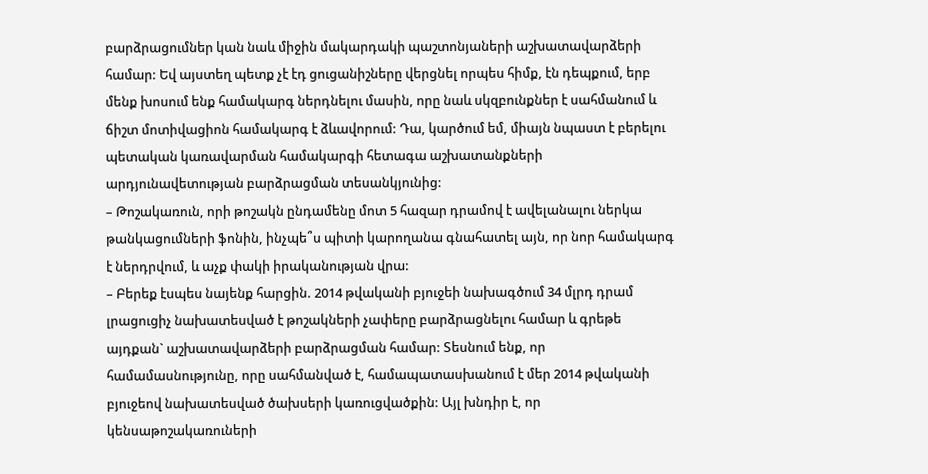բարձրացումներ կան նաև միջին մակարդակի պաշտոնյաների աշխատավարձերի համար: Եվ այստեղ պետք չէ էդ ցուցանիշները վերցնել որպես հիմք, էն դեպքում, երբ մենք խոսում ենք համակարգ ներդնելու մասին, որը նաև սկզբունքներ է սահմանում և ճիշտ մոտիվացիոն համակարգ է ձևավորում: Դա, կարծում եմ, միայն նպաստ է բերելու պետական կառավարման համակարգի հետագա աշխատանքների արդյունավետության բարձրացման տեսանկյունից:
– Թոշակառուն, որի թոշակն ընդամենը մոտ 5 հազար դրամով է ավելանալու ներկա թանկացումների ֆոնին, ինչպե՞ս պիտի կարողանա գնահատել այն, որ նոր համակարգ է ներդրվում, և աչք փակի իրականության վրա:
– Բերեք էսպես նայենք հարցին. 2014 թվականի բյուջեի նախագծում 34 մլրդ դրամ լրացուցիչ նախատեսված է թոշակների չափերը բարձրացնելու համար և գրեթե այդքան` աշխատավարձերի բարձրացման համար: Տեսնում ենք, որ համամասնությունը, որը սահմանված է, համապատասխանում է մեր 2014 թվականի բյուջեով նախատեսված ծախսերի կառուցվածքին: Այլ խնդիր է, որ կենսաթոշակառուների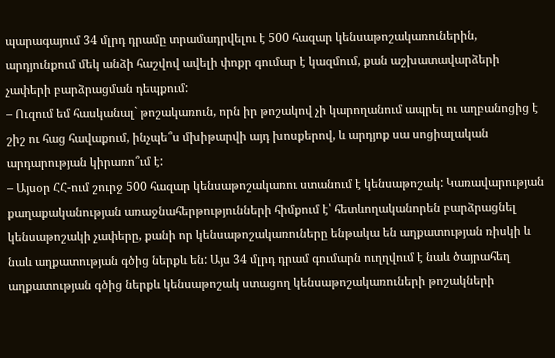պարագայում 34 մլրդ դրամը տրամադրվելու է 500 հազար կենսաթոշակառուներին, արդյունքում մեկ անձի հաշվով ավելի փոքր գումար է կազմում, քան աշխատավարձերի չափերի բարձրացման դեպքում:
– Ուզում եմ հասկանալ` թոշակառուն, որն իր թոշակով չի կարողանում ապրել ու աղբանոցից է շիշ ու հաց հավաքում, ինչպե՞ս մխիթարվի այդ խոսքերով, և արդյոք սա սոցիալական արդարության կիրառո՞ւմ է:
– Այսօր ՀՀ-ում շուրջ 500 հազար կենսաթոշակառու ստանում է կենսաթոշակ: Կառավարության քաղաքականության առաջնահերթությունների հիմքում է՝ հետևողականորեն բարձրացնել կենսաթոշակի չափերը, քանի որ կենսաթոշակառուները ենթակա են աղքատության ռիսկի և նաև աղքատության գծից ներքև են: Այս 34 մլրդ դրամ գումարն ուղղվում է նաև ծայրահեղ աղքատության գծից ներքև կենսաթոշակ ստացող կենսաթոշակառուների թոշակների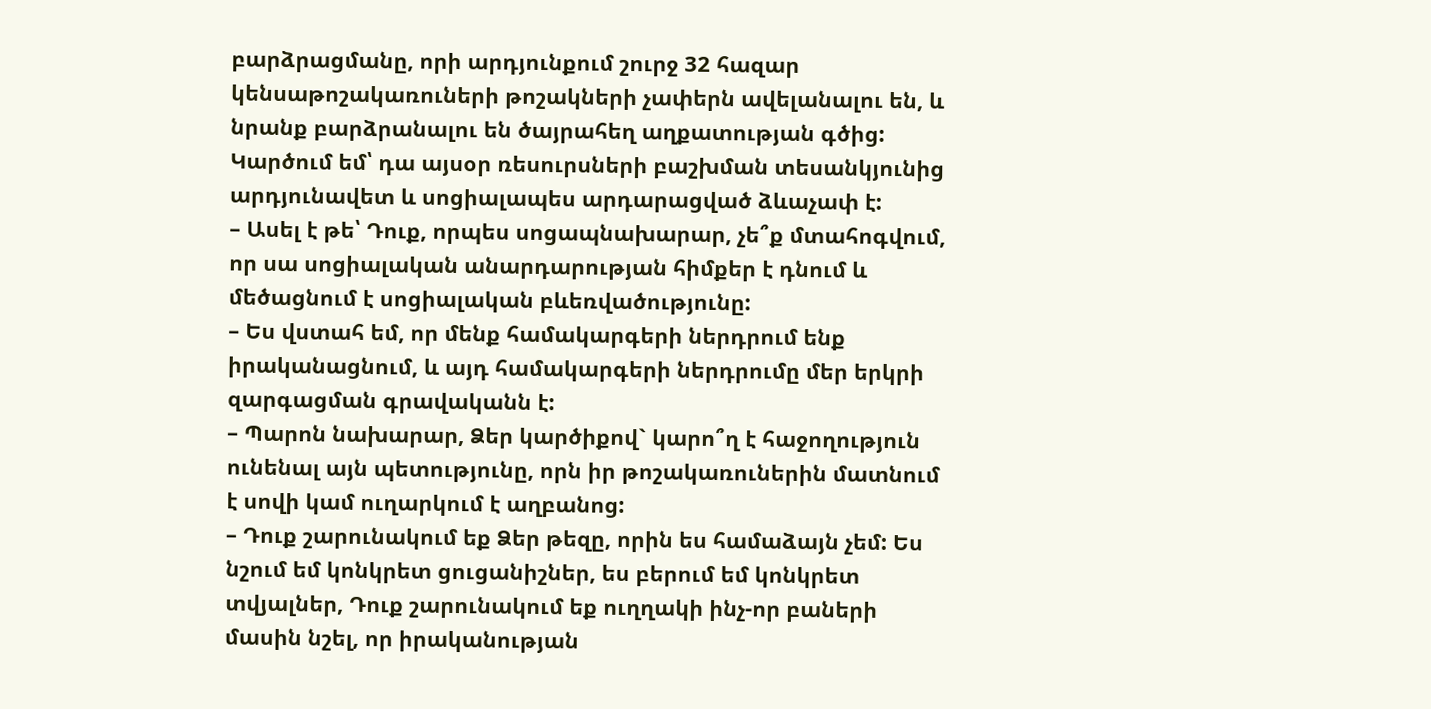բարձրացմանը, որի արդյունքում շուրջ 32 հազար կենսաթոշակառուների թոշակների չափերն ավելանալու են, և նրանք բարձրանալու են ծայրահեղ աղքատության գծից: Կարծում եմ՝ դա այսօր ռեսուրսների բաշխման տեսանկյունից արդյունավետ և սոցիալապես արդարացված ձևաչափ է:
– Ասել է թե՝ Դուք, որպես սոցապնախարար, չե՞ք մտահոգվում, որ սա սոցիալական անարդարության հիմքեր է դնում և մեծացնում է սոցիալական բևեռվածությունը:
– Ես վստահ եմ, որ մենք համակարգերի ներդրում ենք իրականացնում, և այդ համակարգերի ներդրումը մեր երկրի զարգացման գրավականն է:
– Պարոն նախարար, Ձեր կարծիքով` կարո՞ղ է հաջողություն ունենալ այն պետությունը, որն իր թոշակառուներին մատնում է սովի կամ ուղարկում է աղբանոց:
– Դուք շարունակում եք Ձեր թեզը, որին ես համաձայն չեմ: Ես նշում եմ կոնկրետ ցուցանիշներ, ես բերում եմ կոնկրետ տվյալներ, Դուք շարունակում եք ուղղակի ինչ-որ բաների մասին նշել, որ իրականության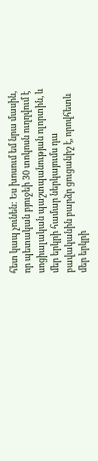հետ կապ չունեն: Ես խոսում եմ նրա մասին, որ պետական բյուջեի 30 տոկոսն ուղղվում է սոցիալական պաշտպանության ոլորտին, և մեր երկրի համար ներկայումս դա բավականին բարձր ցուցանիշ է, որովհետև մեր երկրի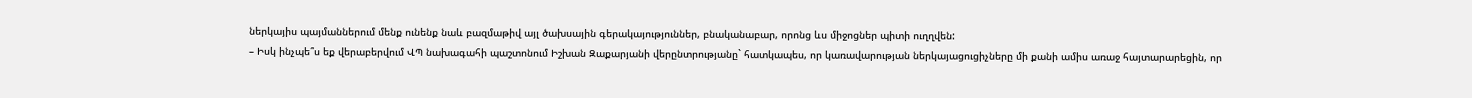ներկայիս պայմաններում մենք ունենք նաև բազմաթիվ այլ ծախսային գերակայություններ, բնականաբար, որոնց ևս միջոցներ պիտի ուղղվեն:
– Իսկ ինչպե՞ս եք վերաբերվում ՎՊ նախագահի պաշտոնում Իշխան Զաքարյանի վերընտրությանը` հատկապես, որ կառավարության ներկայացուցիչները մի քանի ամիս առաջ հայտարարեցին, որ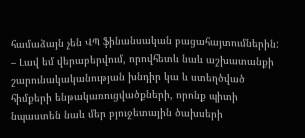համաձայն չեն ՎՊ ֆինանսական բացահայտումներին:
– Լավ եմ վերաբերվում, որովհետև նաև աշխատանքի շարունակականության խնդիր կա և ստեղծված հիմքերի ենթակառուցվածքների, որոնք պիտի նպաստեն նաև մեր բյուջետային ծախսերի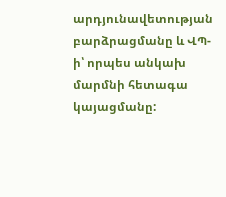արդյունավետության բարձրացմանը և ՎՊ-ի՝ որպես անկախ մարմնի հետագա կայացմանը: